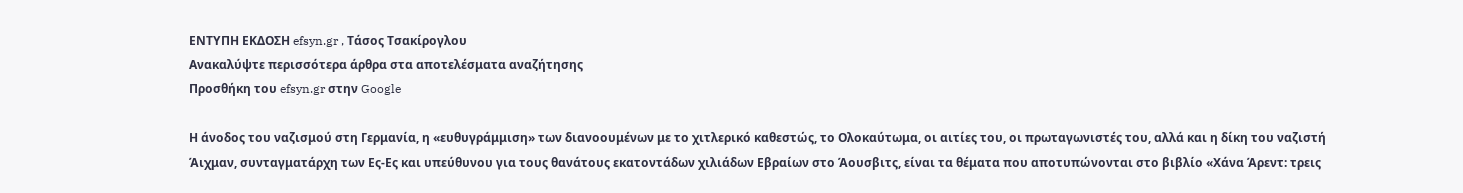ΕΝΤΥΠΗ ΕΚΔΟΣΗ efsyn.gr , Τάσος Τσακίρογλου
Ανακαλύψτε περισσότερα άρθρα στα αποτελέσματα αναζήτησης
Προσθήκη του efsyn.gr στην Google

Η άνοδος του ναζισμού στη Γερμανία, η «ευθυγράμμιση» των διανοουμένων με το χιτλερικό καθεστώς, το Ολοκαύτωμα, οι αιτίες του, οι πρωταγωνιστές του, αλλά και η δίκη του ναζιστή Άιχμαν, συνταγματάρχη των Ες-Ες και υπεύθυνου για τους θανάτους εκατοντάδων χιλιάδων Εβραίων στο Άουσβιτς, είναι τα θέματα που αποτυπώνονται στο βιβλίο «Χάνα Άρεντ: τρεις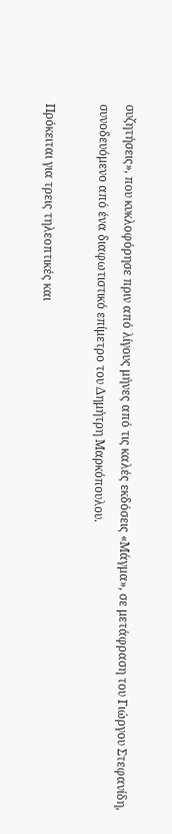συζητήσεις», που κυκλοφόρησε πριν από λίγους μήνες από τις καλές εκδόσεις «Μάγμα», σε μετάφραση του Γιώργου Στεφανίδη, συνοδευόμενο από ένα διαφωτιστικό επίμετρο του Δημήτρη Μαρκόπουλου.

Πρόκειται για τρεις τηλεοπτικές και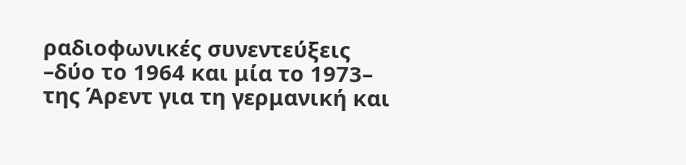ραδιοφωνικές συνεντεύξεις –δύο το 1964 και μία το 1973– της Άρεντ για τη γερμανική και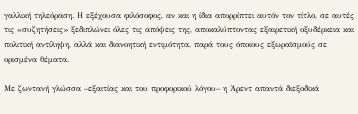γαλλική τηλεόραση. Η εξέχουσα φιλόσοφος, αν και η ίδια απορρίπτει αυτόν τον τίτλο, σε αυτές τις «συζητήσεις» ξεδιπλώνει όλες τις απόψεις της, αποκαλύπτοντας εξαιρετική οξυδέρκεια και πολιτική αντίληψη, αλλά και διανοητική εντιμότητα, παρά τους όποιους εξωραϊσμούς σε ορισμένα θέματα.

Με ζωντανή γλώσσα –εξαιτίας και του προφορικού λόγου– η Άρεντ απαντά διεξοδικά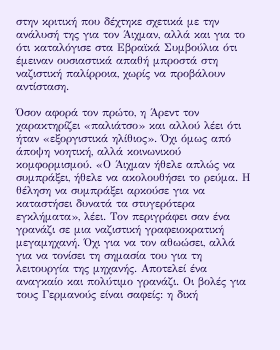στην κριτική που δέχτηκε σχετικά με την ανάλυσή της για τον Άιχμαν, αλλά και για το ότι καταλόγισε στα Εβραϊκά Συμβούλια ότι έμειναν ουσιαστικά απαθή μπροστά στη ναζιστική παλίρροια, χωρίς να προβάλουν αντίσταση.

Όσον αφορά τον πρώτο, η Άρεντ τον χαρακτηρίζει «παλιάτσο» και αλλού λέει ότι ήταν «εξοργιστικά ηλίθιος». Όχι όμως από άποψη νοητική, αλλά κοινωνικού κομφορμισμού. «Ο Άιχμαν ήθελε απλώς να συμπράξει, ήθελε να ακολουθήσει το ρεύμα. Η θέληση να συμπράξει αρκούσε για να καταστήσει δυνατά τα στυγερότερα εγκλήματα», λέει. Τον περιγράφει σαν ένα γρανάζι σε μια ναζιστική γραφειοκρατική μεγαμηχανή. Όχι για να τον αθωώσει, αλλά για να τονίσει τη σημασία του για τη λειτουργία της μηχανής. Αποτελεί ένα αναγκαίο και πολύτιμο γρανάζι. Οι βολές για τους Γερμανούς είναι σαφείς: η δική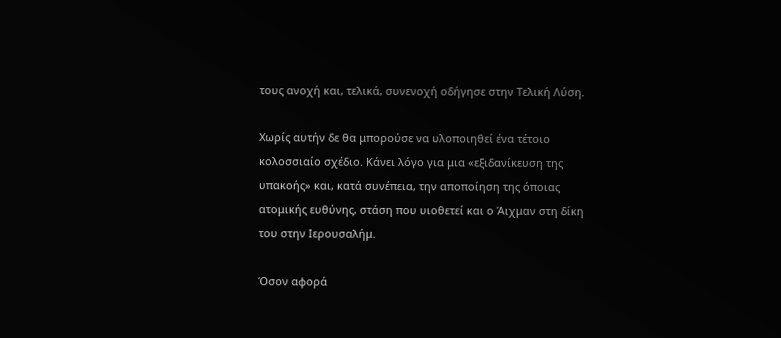τους ανοχή και, τελικά, συνενοχή οδήγησε στην Τελική Λύση.

Χωρίς αυτήν δε θα μπορούσε να υλοποιηθεί ένα τέτοιο κολοσσιαίο σχέδιο. Κάνει λόγο για μια «εξιδανίκευση της υπακοής» και, κατά συνέπεια, την αποποίηση της όποιας ατομικής ευθύνης, στάση που υιοθετεί και ο Άιχμαν στη δίκη του στην Ιερουσαλήμ.

Όσον αφορά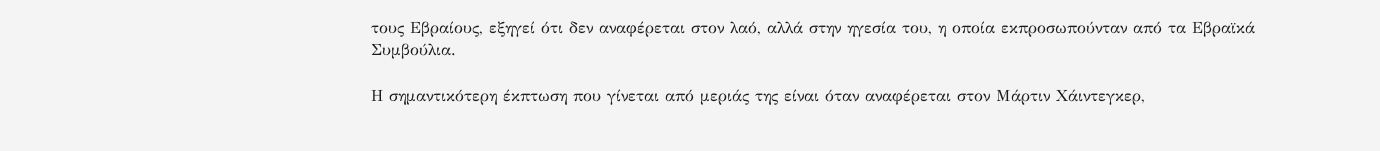τους Εβραίους, εξηγεί ότι δεν αναφέρεται στον λαό, αλλά στην ηγεσία του, η οποία εκπροσωπούνταν από τα Εβραϊκά Συμβούλια.

Η σημαντικότερη έκπτωση που γίνεται από μεριάς της είναι όταν αναφέρεται στον Μάρτιν Χάιντεγκερ,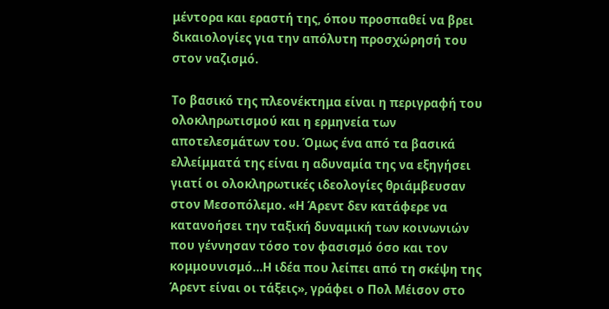μέντορα και εραστή της, όπου προσπαθεί να βρει δικαιολογίες για την απόλυτη προσχώρησή του στον ναζισμό.

Το βασικό της πλεονέκτημα είναι η περιγραφή του ολοκληρωτισμού και η ερμηνεία των αποτελεσμάτων του. Όμως ένα από τα βασικά ελλείμματά της είναι η αδυναμία της να εξηγήσει γιατί οι ολοκληρωτικές ιδεολογίες θριάμβευσαν στον Μεσοπόλεμο. «Η Άρεντ δεν κατάφερε να κατανοήσει την ταξική δυναμική των κοινωνιών που γέννησαν τόσο τον φασισμό όσο και τον κομμουνισμό…Η ιδέα που λείπει από τη σκέψη της Άρεντ είναι οι τάξεις», γράφει ο Πολ Μέισον στο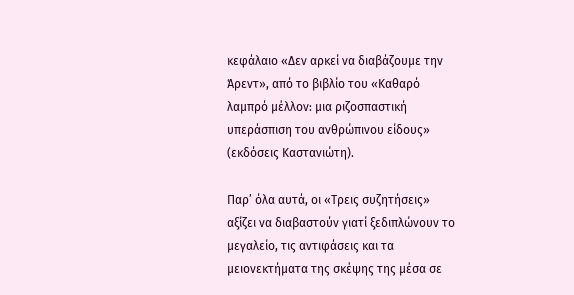κεφάλαιο «Δεν αρκεί να διαβάζουμε την Άρεντ», από το βιβλίο του «Καθαρό λαμπρό μέλλον: μια ριζοσπαστική υπεράσπιση του ανθρώπινου είδους» (εκδόσεις Καστανιώτη).

Παρ’ όλα αυτά, οι «Τρεις συζητήσεις» αξίζει να διαβαστούν γιατί ξεδιπλώνουν το μεγαλείο, τις αντιφάσεις και τα μειονεκτήματα της σκέψης της μέσα σε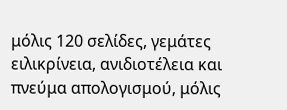μόλις 120 σελίδες, γεμάτες ειλικρίνεια, ανιδιοτέλεια και πνεύμα απολογισμού, μόλις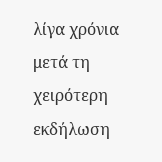λίγα χρόνια μετά τη χειρότερη εκδήλωση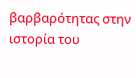βαρβαρότητας στην ιστορία του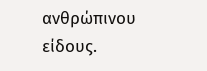ανθρώπινου είδους.